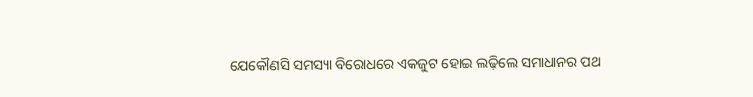ଯେକୌଣସି ସମସ୍ୟା ବିରୋଧରେ ଏକଜୁଟ ହୋଇ ଲଢ଼ିଲେ ସମାଧାନର ପଥ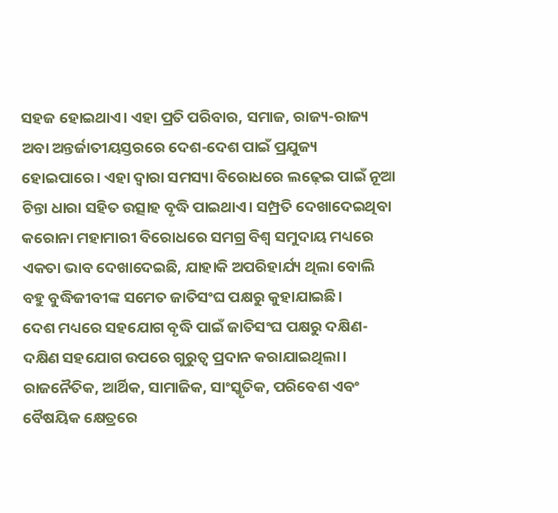ସହଜ ହୋଇଥାଏ। ଏହା ପ୍ରତି ପରିବାର, ସମାଜ, ରାଜ୍ୟ-ରାଜ୍ୟ ଅବା ଅନ୍ତର୍ଜାତୀୟସ୍ତରରେ ଦେଶ-ଦେଶ ପାଇଁ ପ୍ରଯୁଜ୍ୟ ହୋଇପାରେ। ଏହା ଦ୍ୱାରା ସମସ୍ୟା ବିରୋଧରେ ଲଢ଼େଇ ପାଇଁ ନୂଆ ଚିନ୍ତା ଧାରା ସହିତ ଉତ୍ସାହ ବୃଦ୍ଧି ପାଇଥାଏ। ସମ୍ପ୍ରତି ଦେଖାଦେଇଥିବା କରୋନା ମହାମାରୀ ବିରୋଧରେ ସମଗ୍ର ବିଶ୍ୱ ସମୁଦାୟ ମଧ୍ୟରେ ଏକତା ଭାବ ଦେଖାଦେଇଛି, ଯାହାକି ଅପରିହାର୍ଯ୍ୟ ଥିଲା ବୋଲି ବହୁ ବୁଦ୍ଧିଜୀବୀଙ୍କ ସମେତ ଜାତିସଂଘ ପକ୍ଷରୁ କୁହାଯାଇଛି।
ଦେଶ ମଧ୍ୟରେ ସହଯୋଗ ବୃଦ୍ଧି ପାଇଁ ଜାତିସଂଘ ପକ୍ଷରୁ ଦକ୍ଷିଣ-ଦକ୍ଷିଣ ସହଯୋଗ ଉପରେ ଗୁରୁତ୍ୱ ପ୍ରଦାନ କରାଯାଇଥିଲା। ରାଜନୈତିକ, ଆର୍ଥିକ, ସାମାଜିକ, ସାଂସ୍କୃତିକ, ପରିବେଶ ଏବଂ ବୈଷୟିକ କ୍ଷେତ୍ରରେ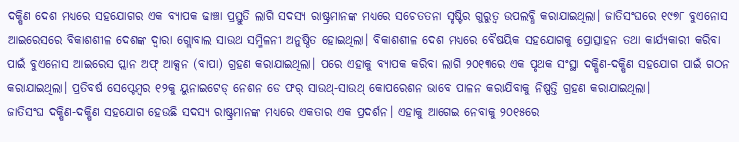ଦକ୍ଷିଣ ଦେଶ ମଧ୍ୟରେ ସହଯୋଗର ଏକ ବ୍ୟାପକ ଢାଞ୍ଚା ପ୍ରସ୍ତୁତି ଲାଗି ସଦସ୍ୟ ରାଷ୍ଟ୍ରମାନଙ୍କ ମଧ୍ୟରେ ସଚେତତନା ସୃଷ୍ଟିର ଗୁରୁତ୍ୱ ଉପଲବ୍ଧି କରାଯାଇଥିଲା। ଜାତିସଂଘରେ ୧୯୭୮ ବୁଏନୋସ ଆଇରେସରେ ବିକାଶଶୀଳ ଦେଶଙ୍କ ଦ୍ୱାରା ଗ୍ଲୋବାଲ ସାଉଥ ସମ୍ମିଳନୀ ଅନୁଷ୍ଠିତ ହୋଇଥିଲା। ବିକାଶଶୀଳ ଦେଶ ମଧ୍ୟରେ ବୈଷୟିକ ସହଯୋଗକୁ ପ୍ରୋତ୍ସାହନ ତଥା କାର୍ଯ୍ୟକାରୀ କରିବା ପାଇଁ ବୁଏନୋସ ଆଇରେସ ପ୍ଲାନ ଅଫ୍ ଆକ୍ସନ (ବାପା) ଗ୍ରହଣ କରାଯାଇଥିଲା। ପରେ ଏହାକୁ ବ୍ୟାପକ କରିବା ଲାଗି ୨୦୧୩ରେ ଏକ ପୃଥକ ସଂସ୍ଥା ଦକ୍ଷିଣ-ଦକ୍ଷିଣ ସହଯୋଗ ପାଇଁ ଗଠନ କରାଯାଇଥିଲା। ପ୍ରତିବର୍ଷ ସେପ୍ଟେମ୍ବର ୧୨କୁ ୟୁନାଇଟେଡ୍ ନେଶନ ଡେ ଫର୍ ସାଉଥ୍-ସାଉଥ୍ କୋପରେଶନ ଭାବେ ପାଳନ କରାଯିବାକୁ ନିଷ୍ପତ୍ତି ଗ୍ରହଣ କରାଯାଇଥିଲା।
ଜାତିସଂଘ ଦକ୍ଷିଣ-ଦକ୍ଷିଣ ସହଯୋଗ ହେଉଛି ସଦସ୍ୟ ରାଷ୍ଟ୍ରମାନଙ୍କ ମଧ୍ୟରେ ଏକତାର ଏକ ପ୍ରଦର୍ଶନ। ଏହାକୁ ଆଗେଇ ନେବାକୁ ୨୦୧୫ରେ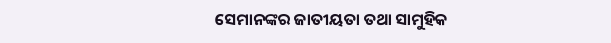ସେମାନଙ୍କର ଜାତୀୟତା ତଥା ସାମୁହିକ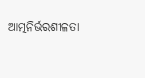ଆତ୍ମନିର୍ଭରଶୀଳତା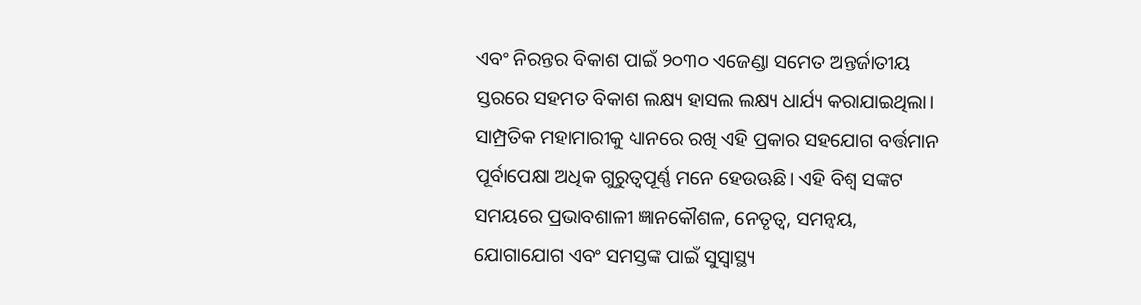ଏବଂ ନିରନ୍ତର ବିକାଶ ପାଇଁ ୨୦୩୦ ଏଜେଣ୍ଡା ସମେତ ଅନ୍ତର୍ଜାତୀୟ ସ୍ତରରେ ସହମତ ବିକାଶ ଲକ୍ଷ୍ୟ ହାସଲ ଲକ୍ଷ୍ୟ ଧାର୍ଯ୍ୟ କରାଯାଇଥିଲା।
ସାମ୍ପ୍ରତିକ ମହାମାରୀକୁ ଧ୍ୟାନରେ ରଖି ଏହି ପ୍ରକାର ସହଯୋଗ ବର୍ତ୍ତମାନ ପୂର୍ବାପେକ୍ଷା ଅଧିକ ଗୁରୁତ୍ୱପୂର୍ଣ୍ଣ ମନେ ହେଉଊଛି। ଏହି ବିଶ୍ୱ ସଙ୍କଟ ସମୟରେ ପ୍ରଭାବଶାଳୀ ଜ୍ଞାନକୌଶଳ, ନେତୃତ୍ୱ, ସମନ୍ବୟ, ଯୋଗାଯୋଗ ଏବଂ ସମସ୍ତଙ୍କ ପାଇଁ ସୁସ୍ବାସ୍ଥ୍ୟ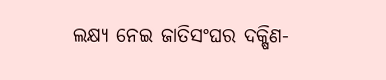ଲକ୍ଷ୍ୟ ନେଇ ଜାତିସଂଘର ଦକ୍ଷିଣ-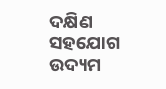ଦକ୍ଷିଣ ସହଯୋଗ ଉଦ୍ୟମ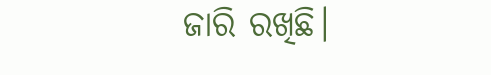ଜାରି ରଖିଛି।